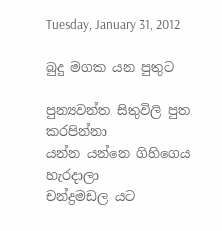Tuesday, January 31, 2012

බුදු මගක යන පුතුට

පුන්‍යවන්ත සිතුවිලි පුත කරපින්නා
යන්න යන්නෙ ගිහිගෙය හැරදාලා
චන්ද්‍රමඩල යට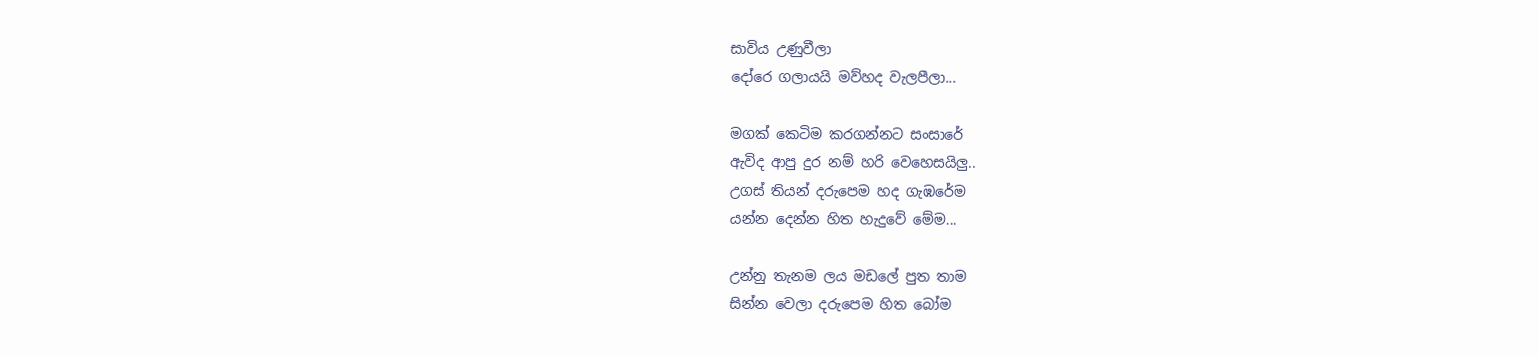සාවිය උණුවීලා
දෝරෙ ගලායයි මව්හද වැලපීලා...

මගක් කෙටිම කරගන්නට සංසාරේ
ඇවිද ආපු දුර නම් හරි වෙහෙසයිලු..
උගස් තියන් දරුපෙම හද ගැඹරේම
යන්න දෙන්න හිත හැදුවේ මේම...

උන්නු තැනම ලය මඩලේ පුත තාම
සින්න වෙලා දරුපෙම හිත බෝම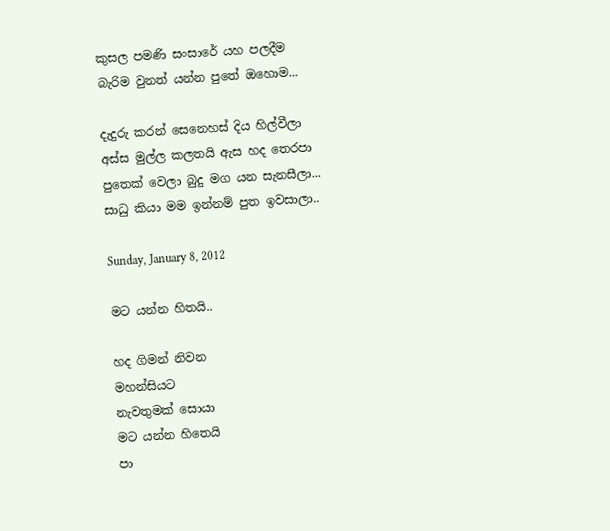කුසල පමණි සංසාරේ යහ පලදීම
බැරිම වුනත් යන්න පුතේ ඔහොම...

දැදුරු කරන් සෙනෙහස් දිය හිල්වීලා
අස්ස මුල්ල කලතයි ඇස හද තෙරපා
පුතෙක් වෙලා බුදු මග යන සැනසීලා...
සාධු කියා මම ඉන්නම් පුත ඉවසාලා..

Sunday, January 8, 2012

මට යන්න හිතයි..

හද ගිමන් නිවන
මහන්සියට
නැවතුමක් සොයා
මට යන්න හිතෙයි
පා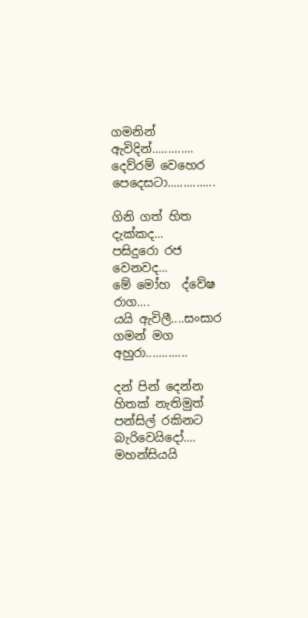ගමනින්
ඇවිදින්.............
දෙව්රම් වෙහෙර පෙදෙසටා...............

ගිනි ගත් හිත දැක්කද...
පසිදුරො රජ වෙනවද...
මේ මෝහ  ද්වේෂ රාග....
යයි ඇවිලී....සංසාර ගමන් මග අහුරා.............

දන් පින් දෙන්න හිතක් නැතිමුත්
පන්සිල් රකිනට බැරිවෙයිදෝ....
මහන්සියයි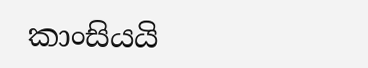කාංසියයි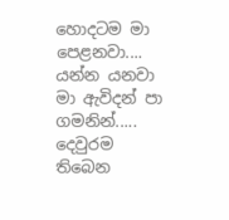හොදටම මා පෙළනවා....
යන්න යනවා මා ඇවිදන් පා ගමනින්.....
දෙවුරම තිබෙන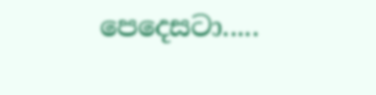පෙදෙසටා.....